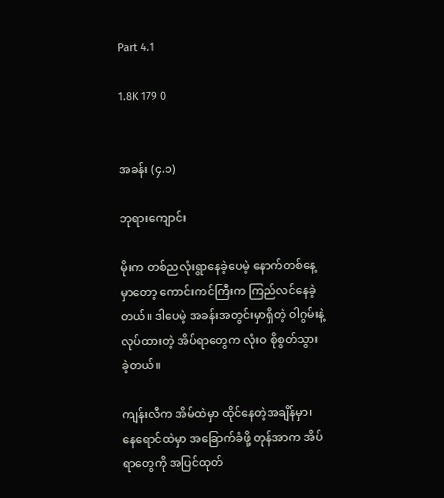Part 4.1

1.8K 179 0


အခန်း (၄.၁)

ဘုရားကျောင်း

မိုးက တစ်ညလုံးရွာနေခဲ့ပေမဲ့ နောက်တစ်နေ့မှာတော့ ကောင်းကင်ကြီးက ကြည်လင်နေခဲ့တယ်။ ဒါပေမဲ့ အခန်းအတွင်းမှာရှိတဲ့ ဝါဂွမ်းနဲ့လုပ်ထားတဲ့ အိပ်ရာတွေက လုံးဝ စိုစွတ်သွားခဲ့တယ်။

ကျန်းလီက အိမ်ထဲမှာ ထိုင်နေတဲ့အချိန်မှာ၊ နေရောင်ထဲမှာ အခြောက်ခံဖို့ တုန်အာက အိပ်ရာတွေကို အပြင်ထုတ်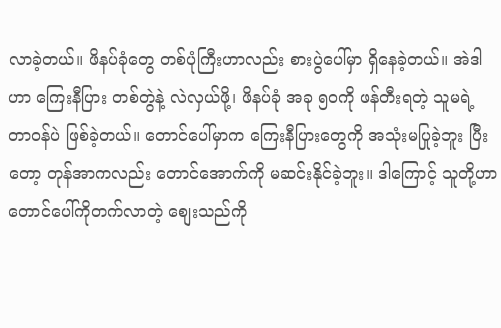လာခဲ့တယ်။ ဖိနပ်ခုံတွေ တစ်ပုံကြီးဟာလည်း စားပွဲပေါ်မှာ ရှိနေခဲ့တယ်။ အဲဒါဟာ ကြေးနီပြား တစ်တွဲနဲ့ လဲလှယ်ဖို့၊ ဖိနပ်ခုံ အခု ၅၀ကို ဖန်တီးရတဲ့ သူမရဲ့ တာဝန်ပဲ ဖြစ်ခဲ့တယ်။ တောင်ပေါ်မှာက ကြေးနီပြားတွေကို အသုံးမပြုခဲ့ဘူး ပြီးတော့ တုန်အာကလည်း တောင်အောက်ကို မဆင်းနိုင်ခဲ့ဘူး။ ဒါကြောင့် သူတို့ဟာ တောင်ပေါ်ကိုတက်လာတဲ့ စျေးသည်ကို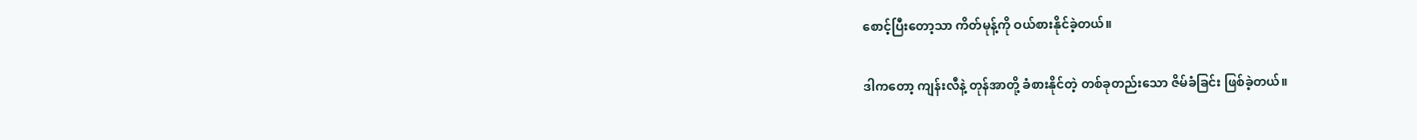စောင့်ပြီးတော့သာ ကိတ်မုန့်ကို ဝယ်စားနိုင်ခဲ့တယ်။

ဒါကတော့ ကျန်းလီနဲ့ တုန်အာတို့ ခံစားနိုင်တဲ့ တစ်ခုတည်းသော ဇိမ်ခံခြင်း ဖြစ်ခဲ့တယ်။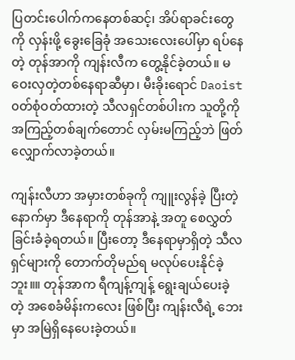ပြတင်းပေါက်ကနေတစ်ဆင့်၊ အိပ်ရာခင်းတွေကို လှန်းဖို့ ခွေးခြေခုံ အသေးလေးပေါ်မှာ ရပ်နေတဲ့ တုန်အာကို ကျန်းလီက တွေ့နိုင်ခဲ့တယ်။ မဝေးလှတဲ့တစ်နေရာဆီမှာ၊ မီးခိုးရောင် Daoist ၀တ်စုံဝတ်ထားတဲ့ သီလရှင်တစ်ပါးက သူတို့ကို အကြည့်တစ်ချက်တောင် လှမ်းမကြည့်ဘဲ ဖြတ်လျှောက်လာခဲ့တယ်။

ကျန်းလီဟာ အမှားတစ်ခုကို ကျူးလွန်ခဲ့ ပြီးတဲ့နောက်မှာ ဒီနေရာကို တုန်အာနဲ့ အတူ စေလွှတ်ခြင်းခံခဲ့ရတယ်။ ပြီးတော့ ဒီနေရာမှာရှိတဲ့ သီလရှင်များကို တောက်တိုမည်ရ မလုပ်ပေးနိုင်ခဲ့ဘူး။။ တုန်အာက ရီကျန့်ကျန့် ရွေးချယ်ပေးခဲ့တဲ့ အစေခံမိန်းကလေး ဖြစ်ပြီး ကျန်းလီရဲ့ ဘေးမှာ အမြဲရှိနေပေးခဲ့တယ်။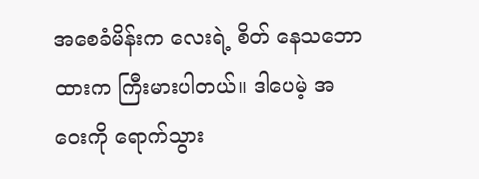အစေခံမိန်းက လေးရဲ့ စိတ် နေသဘောထားက ကြီးမားပါတယ်။ ဒါပေမဲ့ အဝေးကို ရောက်သွား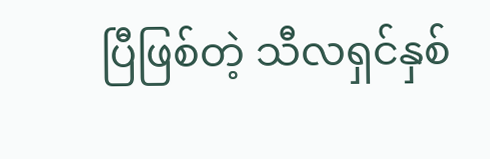ပြီဖြစ်တဲ့ သီလရှင်နှစ်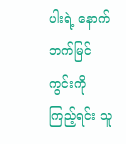ပါးရဲ့ နောက်ဘက်မြင်ကွင်းကို ကြည့်ရင်း သူ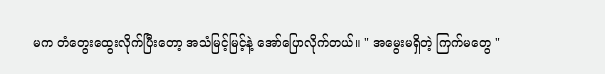မက တံတွေးထွေးလိုက်ပြီးတော့ အသံမြင့်မြင့်နဲ့ အော်ပြောလိုက်တယ်။ " အမွေးမရှိတဲ့ ကြက်မတွေ "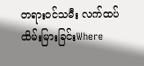တရားဝင်သမီး လက်ထပ်ထိမ်းမြားခြင်းWhere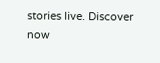stories live. Discover now